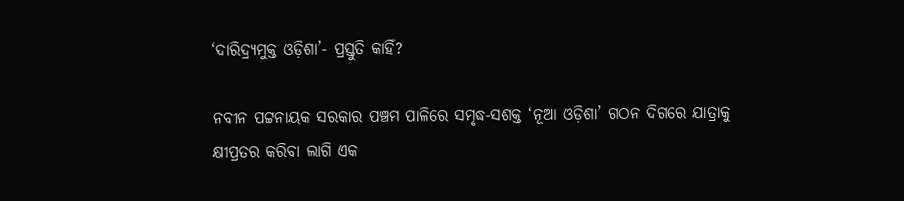‘ଦାରିଦ୍ର୍ୟମୁକ୍ତ ଓଡ଼ିଶା’- ପ୍ରସ୍ତୁତି କାହିଁ?

ନବୀନ ପଟ୍ଟନାୟକ ସରକାର ପଞ୍ଚମ ପାଳିରେ ସମୃଦ୍ଧ-ସଶକ୍ତ ‘ନୂଆ ଓଡ଼ିଶା’ ଗଠନ ଦିଗରେ ଯାତ୍ରାକୁ କ୍ଷୀପ୍ରତର କରିବା ଲାଗି ଏକ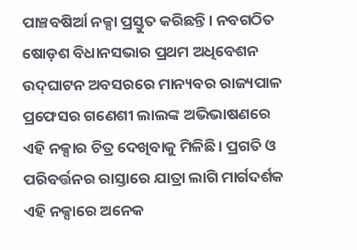ପାଞ୍ଚବଷିର୍ଆ ନକ୍ସା ପ୍ରସ୍ତୁତ କରିଛନ୍ତି। ନବଗଠିତ ଷୋଡ଼ଶ ବିଧାନସଭାର ପ୍ରଥମ ଅଧିବେଶନ ଉଦ୍‌ଘାଟନ ଅବସରରେ ମାନ୍ୟବର ରାଜ୍ୟପାଳ ପ୍ରଫେସର ଗଣେଶୀ ଲାଲଙ୍କ ଅଭିଭାଷଣରେ ଏହି ନକ୍ସାର ଚିତ୍ର ଦେଖିବାକୁ ମିଳିଛି। ପ୍ରଗତି ଓ ପରିବର୍ତ୍ତନର ରାସ୍ତାରେ ଯାତ୍ରା ଲାଗି ମାର୍ଗଦର୍ଶକ ଏହି ନକ୍ସାରେ ଅନେକ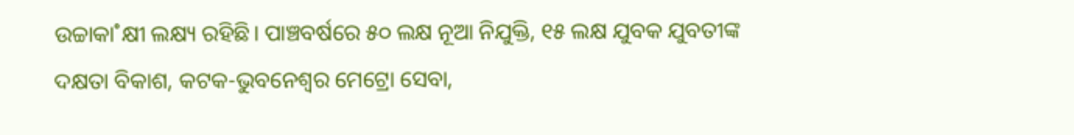ଉଚ୍ଚାକା˚କ୍ଷୀ ଲକ୍ଷ୍ୟ ରହିଛି। ପାଞ୍ଚବର୍ଷରେ ୫୦ ଲକ୍ଷ ନୂଆ ନିଯୁକ୍ତି, ୧୫ ଲକ୍ଷ ଯୁବକ ଯୁବତୀଙ୍କ ଦକ୍ଷତା ବିକାଶ, କଟକ-ଭୁବନେଶ୍ବର ମେଟ୍ରୋ ସେବା,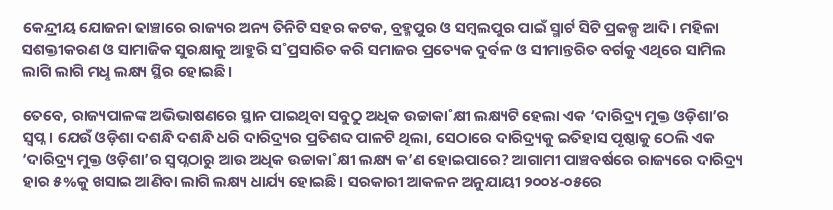କେନ୍ଦ୍ରୀୟ ଯୋଜନା ଢାଞ୍ଚାରେ ରାଜ୍ୟର ଅନ୍ୟ ତିନିଟି ସହର କଟକ, ବ୍ରହ୍ମପୁର ଓ ସମ୍ବଲପୁର ପାଇଁ ସ୍ମାର୍ଟ ସିଟି ପ୍ରକଳ୍ପ ଆଦି। ମହିଳା ସଶକ୍ତୀକରଣ ଓ ସାମାଜିକ ସୁରକ୍ଷାକୁ ଆହୁରି ସ˚ପ୍ରସାରିତ କରି ସମାଜର ପ୍ରତ୍ୟେକ ଦୁର୍ବଳ ଓ ସୀମାନ୍ତରିତ ବର୍ଗକୁ ଏଥିରେ ସାମିଲ ଲାଗି ଲାଗି ମଧୢ ଲକ୍ଷ୍ୟ ସ୍ଥିର ହୋଇଛି।

ତେବେ, ରାଜ୍ୟପାଳଙ୍କ ଅଭିଭାଷଣରେ ସ୍ଥାନ ପାଇଥିବା ସବୁଠୁ ଅଧିକ ଉଚ୍ଚାକା˚କ୍ଷୀ ଲକ୍ଷ୍ୟଟି ହେଲା ଏକ ‘ଦାରିଦ୍ର୍ୟ ମୁକ୍ତ ଓଡ଼ିଶା’ର ସ୍ବପ୍ନ। ଯେଉଁ ଓଡ଼ିଶା ଦଶନ୍ଧି ଦଶନ୍ଧି ଧରି ଦାରିଦ୍ର୍ୟର ପ୍ରତିଶବ୍ଦ ପାଳଟି ଥିଲା, ସେଠାରେ ଦାରିଦ୍ର୍ୟକୁ ଇତିହାସ ପୃଷ୍ଠାକୁ ଠେଲି ଏକ ‘ଦାରିଦ୍ର୍ୟ ମୁକ୍ତ ଓଡ଼ିଶା’ର ସ୍ବପ୍ନଠାରୁ ଆଉ ଅଧିକ ଉଚ୍ଚାକା˚କ୍ଷୀ ଲକ୍ଷ୍ୟ କ’ଣ ହୋଇପାରେ? ଆଗାମୀ ପାଞ୍ଚବର୍ଷରେ ରାଜ୍ୟରେ ଦାରିଦ୍ର୍ୟ ହାର ୫%କୁ ଖସାଇ ଆଣିବା ଲାଗି ଲକ୍ଷ୍ୟ ଧାର୍ଯ୍ୟ ହୋଇଛି। ସରକାରୀ ଆକଳନ ଅନୁଯାୟୀ ୨୦୦୪-୦୫ରେ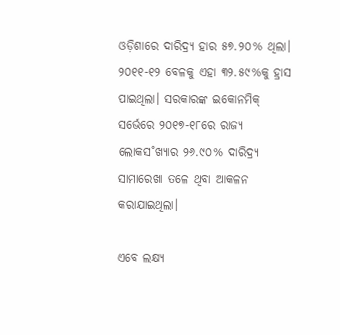ଓଡ଼ିଶାରେ ଦାରିଦ୍ର୍ୟ ହାର ୫୭.୨୦% ଥିଲା। ୨୦୧୧-୧୨ ବେଳକୁ ଏହା ୩୨.୫୯%କୁ ହ୍ରାସ ପାଇଥିଲା। ସରକାରଙ୍କ ଇକୋନମିକ୍‌ ସର୍ଭେରେ ୨୦୧୭-୧୮ରେ ରାଜ୍ୟ ଲୋକସ˚ଖ୍ୟାର ୨୬.୯୦% ଦାରିଦ୍ର୍ୟ ସାମାରେଖା ତଳେ ଥିବା ଆକଳନ କରାଯାଇଥିଲା।

ଏବେ ଲକ୍ଷ୍ୟ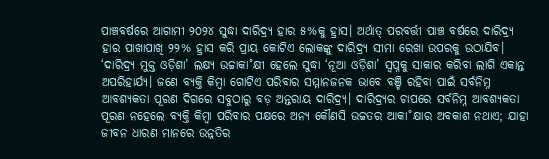ପାଞ୍ଚବର୍ଷରେ ଆଗାମୀ ୨୦୨୪ ସୁଦ୍ଧା ଦାରିଦ୍ର୍ୟ ହାର ୫%କୁ ହ୍ରାସ। ଅର୍ଥାତ୍‌ ପରବର୍ତ୍ତୀ ପାଞ୍ଚ ବର୍ଷରେ ଦାରିଦ୍ର୍ୟ ହାର ପାଖାପାଖି ୨୨% ହ୍ରାସ କରି ପ୍ରାୟ କୋଟିଏ ଲୋକଙ୍କୁ ଦାରିଦ୍ର୍ୟ ସୀମା ରେଖା ଉପରକୁ ଉଠାଯିବ। ‘ଦାରିଦ୍ର୍ୟ ମୁକ୍ତ ଓଡ଼ିଶା’ ଲକ୍ଷ୍ୟ ଉଚ୍ଚାକା˚କ୍ଷୀ ହେଲେ ସୁଦ୍ଧା ‘ନୂଆ ଓଡ଼ିଶା’ ସ୍ବପ୍ନକୁ ସାକାର କରିବା ଲାଗି ଏକାନ୍ତ ଅପରିହାର୍ଯ୍ୟ। ଜଣେ ବ୍ୟକ୍ତି କିମ୍ବା ଗୋଟିଏ ପରିବାର ସମ୍ମାନଜନକ ଭାବେ ବଞ୍ଚି ରହିବା ପାଇଁ ସର୍ବନିମ୍ନ ଆବଶ୍ୟକତା ପୂରଣ ଦିଗରେ ସବୁଠାରୁ ବଡ଼ ଅନ୍ତରାୟ ଦାରିଦ୍ର୍ୟ। ଦାରିଦ୍ର୍ୟର ଚାପରେ ସର୍ବନିମ୍ନ ଆବଶ୍ୟକତା ପୂରଣ ନହେଲେ ବ୍ୟକ୍ତି କିମ୍ବା ପରିବାର ପକ୍ଷରେ ଅନ୍ୟ କୌଣସି ଉଚ୍ଚତର ଆକା˚କ୍ଷାର ଅବକାଶ ନଥାଏ; ଯାହା ଜୀବନ ଧାରଣ ମାନରେ ଉନ୍ନତିର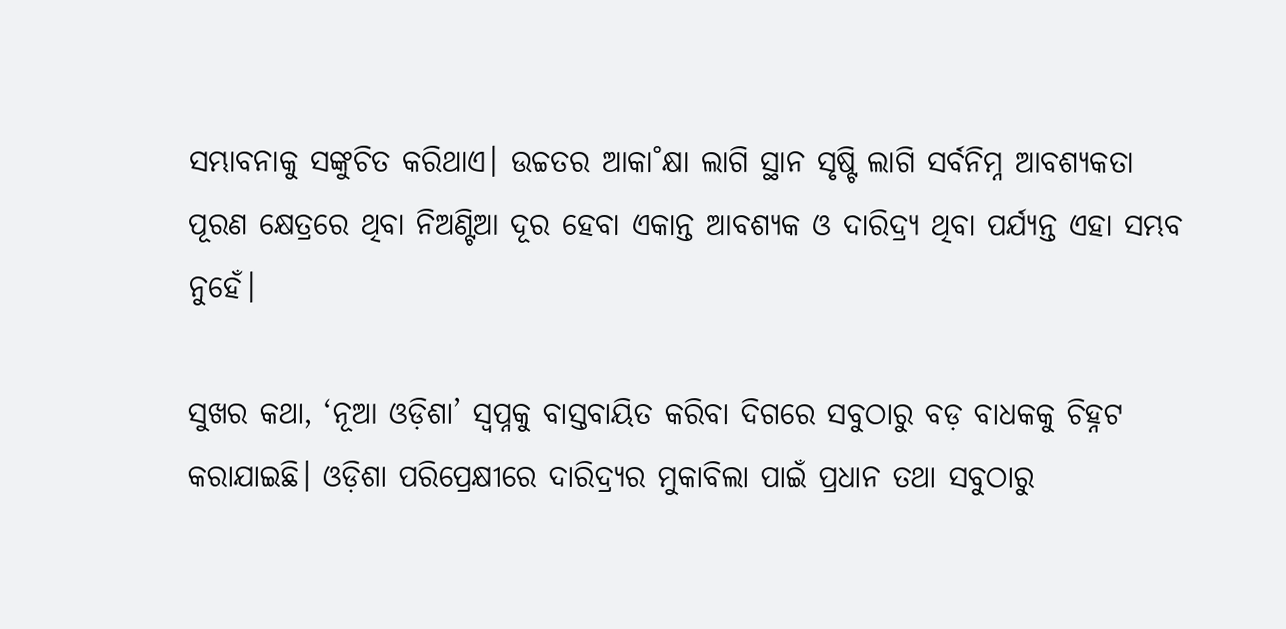ସମ୍ଭାବନାକୁ ସଙ୍କୁଚିତ କରିଥାଏ। ଉଚ୍ଚତର ଆକା˚କ୍ଷା ଲାଗି ସ୍ଥାନ ସୃଷ୍ଟି ଲାଗି ସର୍ବନିମ୍ନ ଆବଶ୍ୟକତା ପୂରଣ କ୍ଷେତ୍ରରେ ଥିବା ନିଅଣ୍ଟିଆ ଦୂର ହେବା ଏକାନ୍ତ ଆବଶ୍ୟକ ଓ ଦାରିଦ୍ର୍ୟ ଥିବା ପର୍ଯ୍ୟନ୍ତ ଏହା ସମ୍ଭବ ନୁହେଁ।

ସୁଖର କଥା, ‘ନୂଆ ଓଡ଼ିଶା’ ସ୍ବପ୍ନକୁ ବାସ୍ତବାୟିତ କରିବା ଦିଗରେ ସବୁଠାରୁ ବଡ଼ ବାଧକକୁ ଚିହ୍ନଟ କରାଯାଇଛି। ଓଡ଼ିଶା ପରିପ୍ରେକ୍ଷୀରେ ଦାରିଦ୍ର୍ୟର ମୁକାବିଲା ପାଇଁ ପ୍ରଧାନ ତଥା ସବୁଠାରୁ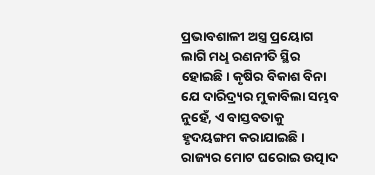ପ୍ରଭାବଶାଳୀ ଅସ୍ତ୍ର ପ୍ରୟୋଗ ଲାଗି ମଧୢ ରଣନୀତି ସ୍ଥିର ହୋଇଛି। କୃଷିର ବିକାଶ ବିନା ଯେ ଦାରିଦ୍ର୍ୟର ମୁକାବିଲା ସମ୍ଭବ ନୁହେଁ, ଏ ବାସ୍ତବତାକୁ ହୃଦୟଙ୍ଗମ କରାଯାଇଛି। ରାଜ୍ୟର ମୋଟ ଘରୋଇ ଉତ୍ପାଦ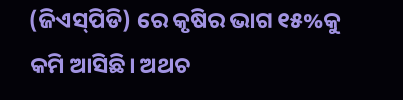(ଜିଏସ୍‌ପିଡି) ରେ କୃଷିର ଭାଗ ୧୫%କୁ କମି ଆସିଛି। ଅଥଚ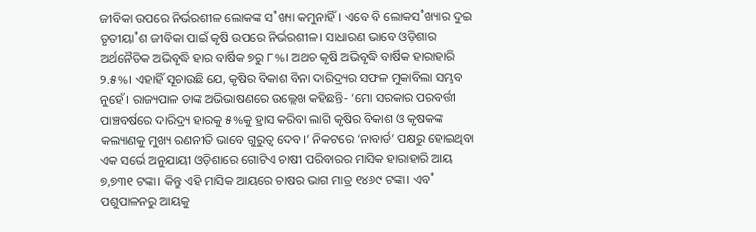ଜୀବିକା ଉପରେ ନିର୍ଭରଶୀଳ ଲୋକଙ୍କ ସ˚ଖ୍ୟା କମୁନାହିଁ। ଏବେ ବି ଲୋକସ˚ଖ୍ୟାର ଦୁଇ ତୃତୀୟା˚ଶ ଜୀବିକା ପାଇଁ କୃଷି ଉପରେ ନିର୍ଭରଶୀଳ। ସାଧାରଣ ଭାବେ ଓଡ଼ିଶାର ଅର୍ଥନୈତିକ ଅଭିବୃଦ୍ଧି ହାର ବାର୍ଷିକ ୭ରୁ ୮%। ଅଥଚ କୃଷି ଅଭିବୃଦ୍ଧି ବାର୍ଷିକ ହାରାହାରି ୨.୫%। ଏହାହିଁ ସୂଚାଉଛି ଯେ, କୃଷିର ବିକାଶ ବିନା ଦାରିଦ୍ର୍ୟର ସଫଳ ମୁକାବିଲା ସମ୍ଭବ ନୁହେଁ। ରାଜ୍ୟପାଳ ତାଙ୍କ ଅଭିଭାଷଣରେ ଉଲ୍ଲେଖ କହିଛନ୍ତି- ‘ମୋ ସରକାର ପରବର୍ତ୍ତୀ ପାଞ୍ଚବର୍ଷରେ ଦାରିଦ୍ର୍ୟ ହାରକୁ ୫%କୁ ହ୍ରାସ କରିବା ଲାଗି କୃଷିର ବିକାଶ ଓ କୃଷକଙ୍କ କଲ୍ୟାଣକୁ ମୁଖ୍ୟ ରଣନୀତି ଭାବେ ଗୁରୁତ୍ବ ଦେବ।’ ନିକଟରେ ‘ନାବାର୍ଡ’ ପକ୍ଷରୁ ହୋଇଥିବା ଏକ ସର୍ଭେ ଅନୁଯାୟୀ ଓଡ଼ିଶାରେ ଗୋଟିଏ ଚାଷୀ ପରିବାରର ମାସିକ ହାରାହାରି ଆୟ ୭,୭୩୧ ଟଙ୍କା। କିନ୍ତୁ ଏହି ମାସିକ ଆୟରେ ଚାଷର ଭାଗ ମାତ୍ର ୧୪୬୯ ଟଙ୍କା। ଏବ˚ ପଶୁପାଳନରୁ ଆୟକୁ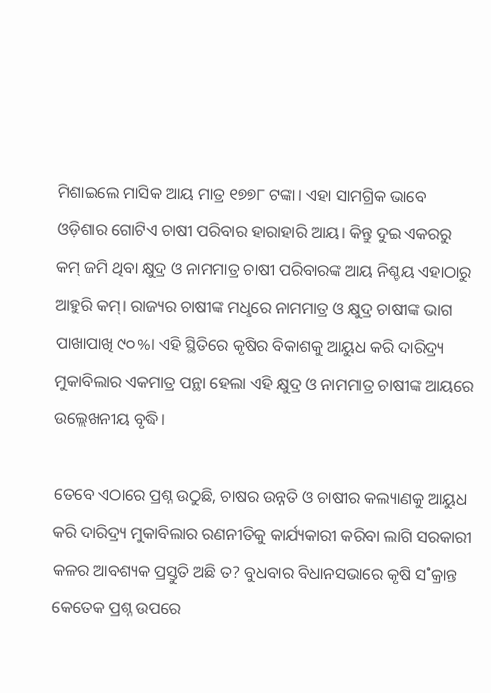ମିଶାଇଲେ ମାସିକ ଆୟ ମାତ୍ର ୧୭୭୮ ଟଙ୍କା। ଏହା ସାମଗ୍ରିକ ଭାବେ ଓଡ଼ିଶାର ଗୋଟିଏ ଚାଷୀ ପରିବାର ହାରାହାରି ଆୟ। କିନ୍ତୁ ଦୁଇ ଏକରରୁ କମ୍‌ ଜମି ଥିବା କ୍ଷୁଦ୍ର ଓ ନାମମାତ୍ର ଚାଷୀ ପରିବାରଙ୍କ ଆୟ ନିଶ୍ଚୟ ଏହାଠାରୁ ଆହୁରି କମ୍‌। ରାଜ୍ୟର ଚାଷୀଙ୍କ ମଧୢରେ ନାମମାତ୍ର ଓ କ୍ଷୁଦ୍ର ଚାଷୀଙ୍କ ଭାଗ ପାଖାପାଖି ୯୦%। ଏହି ସ୍ଥିତିରେ କୃଷିର ବିକାଶକୁ ଆୟୁଧ କରି ଦାରିଦ୍ର୍ୟ ମୁକାବିଲାର ଏକମାତ୍ର ପନ୍ଥା ହେଲା ଏହି କ୍ଷୁଦ୍ର ଓ ନାମମାତ୍ର ଚାଷୀଙ୍କ ଆୟରେ ଉଲ୍ଲେଖନୀୟ ବୃଦ୍ଧି।

ତେବେ ଏଠାରେ ପ୍ରଶ୍ନ ଉଠୁଛି, ଚାଷର ଉନ୍ନତି ଓ ଚାଷୀର କଲ୍ୟାଣକୁ ଆୟୁଧ କରି ଦାରିଦ୍ର୍ୟ ମୁକାବିଲାର ରଣନୀତିକୁ କାର୍ଯ୍ୟକାରୀ କରିବା ଲାଗି ସରକାରୀ କଳର ଆବଶ୍ୟକ ପ୍ରସ୍ତୁତି ଅଛି ତ? ବୁଧବାର ବିଧାନସଭାରେ କୃଷି ସ˚କ୍ରାନ୍ତ କେତେକ ପ୍ରଶ୍ନ ଉପରେ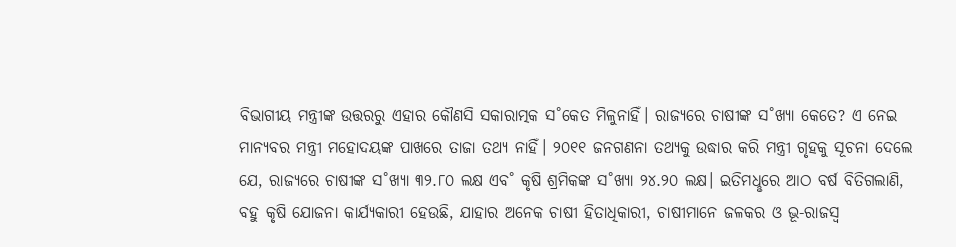ବିଭାଗୀୟ ମନ୍ତ୍ରୀଙ୍କ ଉତ୍ତରରୁ ଏହାର କୌଣସି ସକାରାତ୍ମକ ସ˚କେତ ମିଳୁନାହିଁ। ରାଜ୍ୟରେ ଚାଷୀଙ୍କ ସ˚ଖ୍ୟା କେତେ? ଏ ନେଇ ମାନ୍ୟବର ମନ୍ତ୍ରୀ ମହୋଦୟଙ୍କ ପାଖରେ ତାଜା ତଥ୍ୟ ନାହିଁ। ୨୦୧୧ ଜନଗଣନା ତଥ୍ୟକୁ ଉଦ୍ଧାର କରି ମନ୍ତ୍ରୀ ଗୃହକୁ ସୂଚନା ଦେଲେ ଯେ, ରାଜ୍ୟରେ ଚାଷୀଙ୍କ ସ˚ଖ୍ୟା ୩୨.୮୦ ଲକ୍ଷ ଏବ˚ କୃଷି ଶ୍ରମିକଙ୍କ ସ˚ଖ୍ୟା ୨୪.୨୦ ଲକ୍ଷ। ଇତିମଧୢରେ ଆଠ ବର୍ଷ ବିତିଗଲାଣି, ବହୁ କୃଷି ଯୋଜନା କାର୍ଯ୍ୟକାରୀ ହେଉଛି, ଯାହାର ଅନେକ ଚାଷୀ ହିତାଧିକାରୀ, ଚାଷୀମାନେ ଜଳକର ଓ ଭୂ-ରାଜସ୍ବ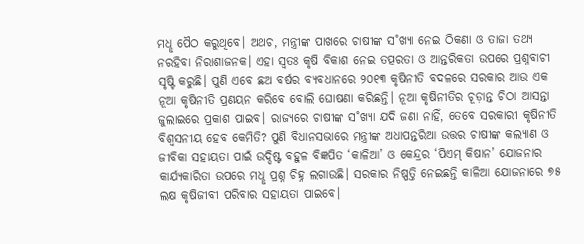ମଧୢ ପୈଠ କରୁଥିବେ। ଅଥଚ, ମନ୍ତ୍ରୀଙ୍କ ପାଖରେ ଚାଷୀଙ୍କ ସ˚ଖ୍ୟା ନେଇ ଠିକଣା ଓ ତାଜା ତଥ୍ୟ ନରହିବା ନିରାଶାଜନକ। ଏହା ସ୍ବତଃ କୃଷି ବିକାଶ ନେଇ ତତ୍ପରତା ଓ ଆନ୍ତରିକତା ଉପରେ ପ୍ରଶ୍ନବାଚୀ ସୃଷ୍ଟି କରୁଛି। ପୁଣି ଏବେ ଛଅ ବର୍ଷର ବ୍ୟବଧାନରେ ୨୦୧୩ କୃଷିନୀତି ବଦଳରେ ସରକାର ଆଉ ଏକ ନୂଆ କୃଷିନୀତି ପ୍ରଣୟନ କରିବେ ବୋଲି ଘୋଷଣା କରିଛନ୍ତି। ନୂଆ କୃଷିନୀତିର ଚୂଡ଼ାନ୍ତ ଚିଠା ଆସନ୍ତା ଜୁଲାଇରେ ପ୍ରକାଶ ପାଇବ। ରାଜ୍ୟରେ ଚାଷୀଙ୍କ ସ˚ଖ୍ୟା ଯଦି ଜଣା ନାହିଁ, ତେବେ ସରକାରୀ କୃଷିନୀତି ବିଶ୍ବସନୀୟ ହେବ କେମିତି? ପୁଣି ବିଧାନସଭାରେ ମନ୍ତ୍ରୀଙ୍କ ଅଧାପନ୍ତରିଆ ଉତ୍ତର ଚାଷୀଙ୍କ କଲ୍ୟାଣ ଓ ଜୀବିକା ସହାୟତା ପାଇଁ ଉଦ୍ଦିଷ୍ଟ ବହୁଳ ବିଜ୍ଞପିତ ‘କାଳିଆ’ ଓ କେନ୍ଦ୍ରର ‘ପିଏମ୍‌ କିଷାନ’ ଯୋଜନାର କାର୍ଯ୍ୟକାରିତା ଉପରେ ମଧୢ ପ୍ରଶ୍ନ ଚିହ୍ନ ଲଗାଉଛି। ସରକାର ନିଷ୍ପତ୍ତି ନେଇଛନ୍ତି କାଳିଆ ଯୋଜନାରେ ୭୫ ଲକ୍ଷ କୃଷିଜୀବୀ ପରିବାର ସହାୟତା ପାଇବେ।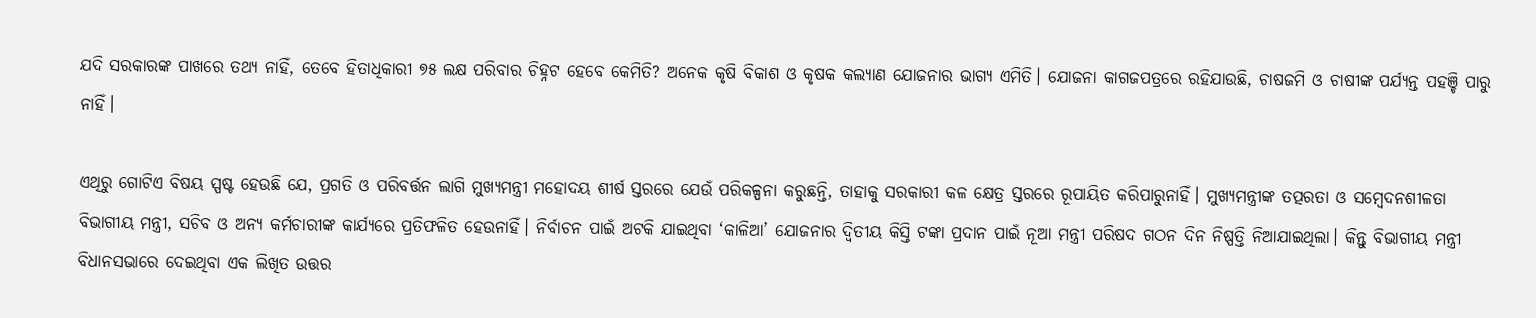ଯଦି ସରକାରଙ୍କ ପାଖରେ ତଥ୍ୟ ନାହିଁ, ତେବେ ହିତାଧିକାରୀ ୭୫ ଲକ୍ଷ ପରିବାର ଚିହ୍ନଟ ହେବେ କେମିତି? ଅନେକ କୃଷି ବିକାଶ ଓ କୃଷକ କଲ୍ୟାଣ ଯୋଜନାର ଭାଗ୍ୟ ଏମିତି। ଯୋଜନା କାଗଜପତ୍ରରେ ରହିଯାଉଛି, ଚାଷଜମି ଓ ଚାଷୀଙ୍କ ପର୍ଯ୍ୟନ୍ତ ପହଞ୍ଚି ପାରୁ ନାହିଁ।

ଏଥିରୁ ଗୋଟିଏ ବିଷୟ ସ୍ପଷ୍ଟ ହେଉଛି ଯେ, ପ୍ରଗତି ଓ ପରିବର୍ତ୍ତନ ଲାଗି ମୁଖ୍ୟମନ୍ତ୍ରୀ ମହୋଦୟ ଶୀର୍ଷ ସ୍ତରରେ ଯେଉଁ ପରିକଳ୍ପନା କରୁଛନ୍ତି, ତାହାକୁ ସରକାରୀ କଳ କ୍ଷେତ୍ର ସ୍ତରରେ ରୂପାୟିତ କରିପାରୁନାହିଁ। ମୁଖ୍ୟମନ୍ତ୍ରୀଙ୍କ ତତ୍ପରତା ଓ ସମ୍ବେଦନଶୀଳତା ବିଭାଗୀୟ ମନ୍ତ୍ରୀ, ସଚିବ ଓ ଅନ୍ୟ କର୍ମଚାରୀଙ୍କ କାର୍ଯ୍ୟରେ ପ୍ରତିଫଳିତ ହେଉନାହିଁ। ନିର୍ବାଚନ ପାଇଁ ଅଟକି ଯାଇଥିବା ‘କାଳିଆ’ ଯୋଜନାର ଦ୍ବିତୀୟ କିସ୍ତି ଟଙ୍କା ପ୍ରଦାନ ପାଇଁ ନୂଆ ମନ୍ତ୍ରୀ ପରିଷଦ ଗଠନ ଦିନ ନିଷ୍ପତ୍ତି ନିଆଯାଇଥିଲା। କିନ୍ତୁ ବିଭାଗୀୟ ମନ୍ତ୍ରୀ ବିଧାନସଭାରେ ଦେଇଥିବା ଏକ ଲିଖିତ ଉତ୍ତର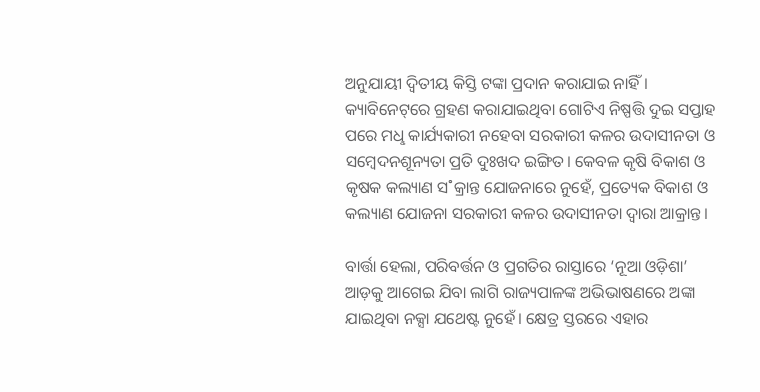ଅନୁଯାୟୀ ଦ୍ବିତୀୟ କିସ୍ତି ଟଙ୍କା ପ୍ରଦାନ କରାଯାଇ ନାହିଁ। କ୍ୟାବିନେଟ୍‌ରେ ଗ୍ରହଣ କରାଯାଇଥିବା ଗୋଟିଏ ନିଷ୍ପତ୍ତି ଦୁଇ ସପ୍ତାହ ପରେ ମଧୢ କାର୍ଯ୍ୟକାରୀ ନହେବା ସରକାରୀ କଳର ଉଦାସୀନତା ଓ ସମ୍ବେଦନଶୂନ୍ୟତା ପ୍ରତି ଦୁଃଖଦ ଇଙ୍ଗିତ। କେବଳ କୃଷି ବିକାଶ ଓ କୃଷକ କଲ୍ୟାଣ ସ˚କ୍ରାନ୍ତ ଯୋଜନାରେ ନୁହେଁ, ପ୍ରତ୍ୟେକ ବିକାଶ ଓ କଲ୍ୟାଣ ଯୋଜନା ସରକାରୀ କଳର ଉଦାସୀନତା ଦ୍ବାରା ଆକ୍ରାନ୍ତ।

ବାର୍ତ୍ତା ହେଲା, ପରିବର୍ତ୍ତନ ଓ ପ୍ରଗତିର ରାସ୍ତାରେ ‘ନୂଆ ଓଡ଼ିଶା’ ଆଡ଼କୁ ଆଗେଇ ଯିବା ଲାଗି ରାଜ୍ୟପାଳଙ୍କ ଅଭିଭାଷଣରେ ଅଙ୍କା ଯାଇଥିବା ନକ୍ସା ଯଥେଷ୍ଟ ନୁହେଁ। କ୍ଷେତ୍ର ସ୍ତରରେ ଏହାର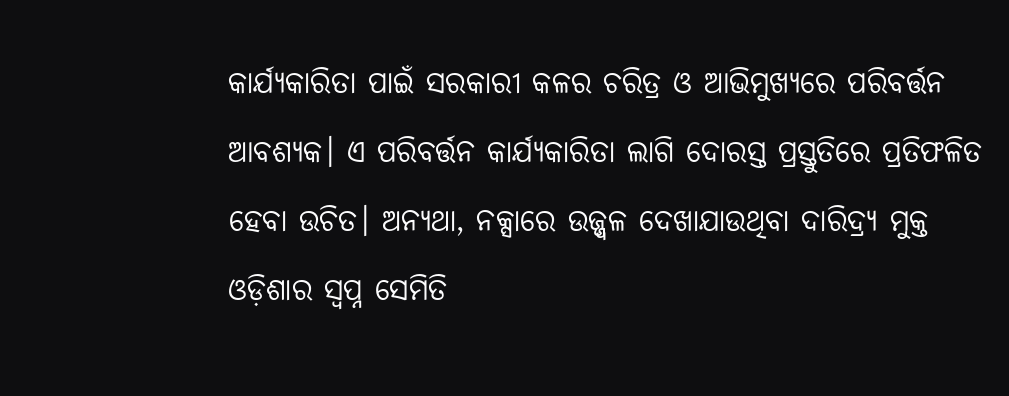କାର୍ଯ୍ୟକାରିତା ପାଇଁ ସରକାରୀ କଳର ଚରିତ୍ର ଓ ଆଭିମୁଖ୍ୟରେ ପରିବର୍ତ୍ତନ ଆବଶ୍ୟକ। ଏ ପରିବର୍ତ୍ତନ କାର୍ଯ୍ୟକାରିତା ଲାଗି ଦୋରସ୍ତ ପ୍ରସ୍ତୁତିରେ ପ୍ରତିଫଳିତ ହେବା ଉଚିତ। ଅନ୍ୟଥା, ନକ୍ସାରେ ଉଜ୍ଜ୍ବଳ ଦେଖାଯାଉଥିବା ଦାରିଦ୍ର୍ୟ ମୁକ୍ତ ଓଡ଼ିଶାର ସ୍ବପ୍ନ ସେମିତି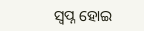ସ୍ବପ୍ନ ହୋଇ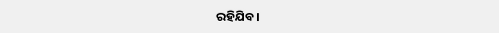ରହିଯିବ।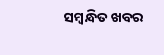ସମ୍ବନ୍ଧିତ ଖବର